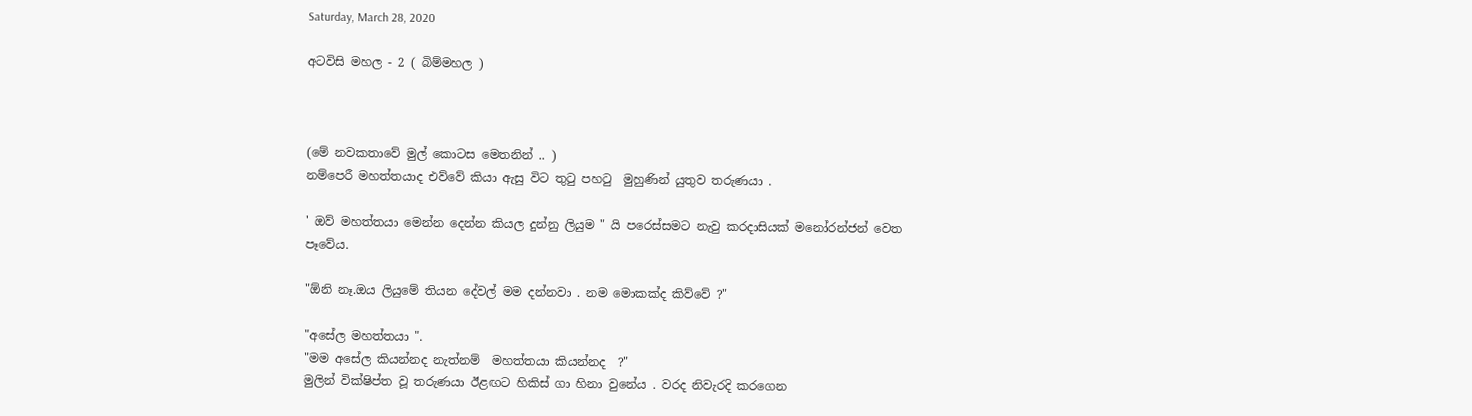Saturday, March 28, 2020

අටවිසි මහල - 2 ( බිම්මහල )



(මේ නවකතාවේ මුල් කොටස මෙතනින් .. )
නම්පෙරී මහත්තයාද එව්වේ කියා ඇසු විට තුටු පහටු  මුහුණින් යුතුව තරුණයා .

' ඔව් මහත්තයා මෙන්න දෙන්න කියල දුන්නු ලියුම " යි පරෙස්සමට නැවු කරදාසියක් මනෝරන්ජන් වෙත පෑවේය.

"ඕනි නෑ.ඔය ලියුමේ තියන දේවල් මම දන්නවා . නම මොකක්ද කිව්වේ ?"

"අසේල මහත්තයා ".
"මම අසේල කියන්නද නැත්නම්  මහත්තයා කියන්නද  ?"
මුලින් වික්ෂිප්ත වූ තරුණයා ඊළඟට හිකිස් ගා හිනා වුනේය . වරද නිවැරදි කරගෙන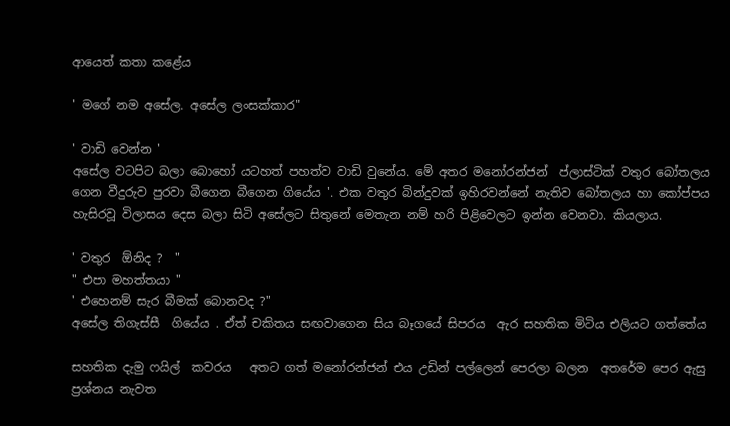ආයෙත් කතා කළේය

' මගේ නම අසේල. අසේල ලංසක්කාර"

' වාඩි වෙන්න '
අසේල වටපිට බලා බොහෝ යටහත් පහත්ව වාඩි වුනේය. මේ අතර මනෝරන්ජන්  ප්ලාස්ටික් වතුර බෝතලය  ගෙන වීදුරුව පුරවා බීගෙන බීගෙන ගියේය '. එක වතුර බින්දුවක් ඉහිරවන්නේ නැතිව බෝතලය හා කෝප්පය හැසිරවූ විලාසය දෙස බලා සිටි අසේලට සිතුනේ මෙතැන නම් හරි පිළිවෙලට ඉන්න වෙනවා. කියලාය.

' වතුර  ඕනිද ?  "
" එපා මහත්තයා "
' එහෙනම් සැර බීමක් බොනවද ?"
අසේල තිගැස්සී  ගියේය . ඒත් චකිතය සඟවාගෙන සිය බෑගයේ සිපරය  ඇර සහතික මිටිය එලියට ගත්තේය

සහතික දැමු ෆයිල්  කවරය   අතට ගත් මනෝරන්ජන් එය උඩින් පල්ලෙන් පෙරලා බලන  අතරේම පෙර ඇසු ප්‍රශ්නය නැවත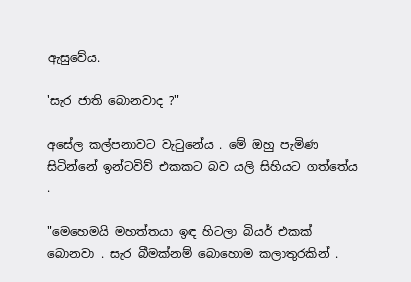ඇසුවේය.

'සැර ජාති බොනවාද ?"

අසේල කල්පනාවට වැටුනේය . මේ ඔහු පැමිණ සිටින්නේ ඉන්ටවිව් එකකට බව යලි සිහියට ගත්තේය .

"මෙහෙමයි මහත්තයා ඉඳ හිටලා බියර් එකක් බොනවා . සැර බීමක්නම් බොහොම කලාතුරකින් .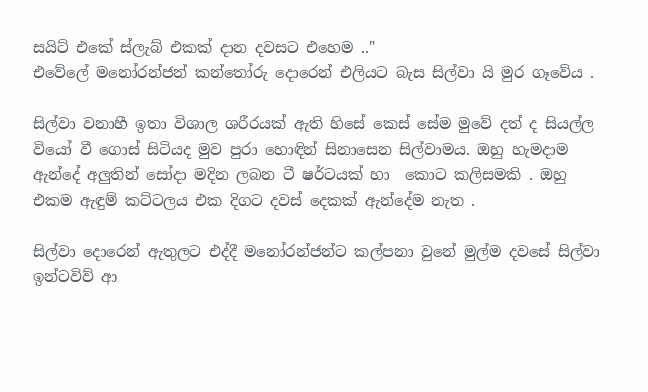සයිට් එකේ ස්ලැබ් එකක් දාන දවසට එහෙම .."
එවේලේ මනෝරන්ජන් කන්තෝරු දොරෙන් එලියට බැස සිල්වා යි මුර ගෑවේය .

සිල්වා වනාහී ඉතා විශාල ශරීරයක් ඇති හිසේ කෙස් සේම මුවේ දත් ද සියල්ල වියෝ වී ගොස් සිටියද මුව පුරා හොඳින් සිනාසෙන සිල්වාමය. ඔහු හැමදාම ඇන්දේ අලුතින් සෝදා මදින ලබන ටී ෂර්ටයක් හා  කොට කලිසමකි . ඔහු එකම ඇඳුම් කට්ටලය එක දිගට දවස් දෙකක් ඇන්දේම නැත .

සිල්වා දොරෙන් ඇතුලට එද්දී මනෝරන්ජන්ට කල්පනා වුනේ මුල්ම දවසේ සිල්වා ඉන්ටවිව් ආ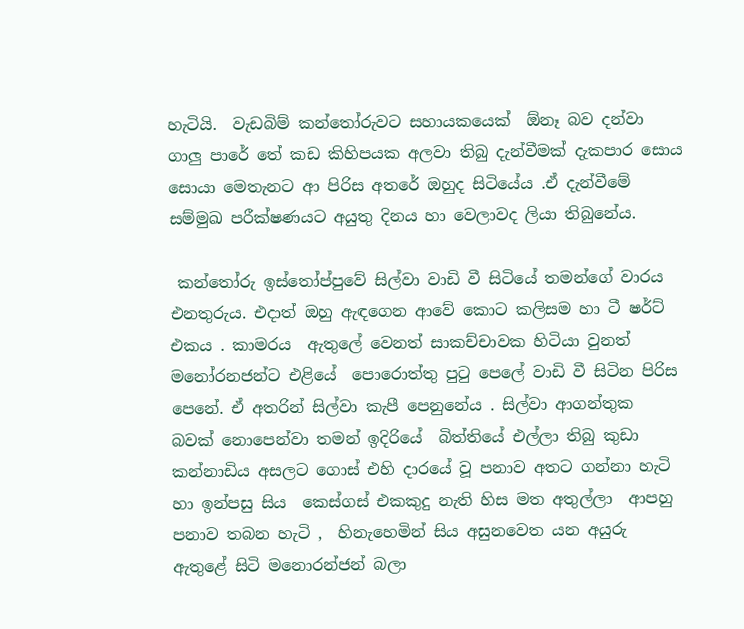හැටියි.  වැඩබිම් කන්තෝරුවට සහායකයෙක්  ඕනෑ බව දන්වා ගාලු පාරේ තේ කඩ කිහිපයක අලවා තිබු දැන්වීමක් දැකපාර සොය සොයා මෙතැනට ආ පිරිස අතරේ ඔහුද සිටියේය .ඒ දැන්වීමේ සම්මුඛ පරීක්ෂණයට අයුතු දිනය හා වෙලාවද ලියා තිබුනේය.

 කන්තෝරු ඉස්තෝප්පුවේ සිල්වා වාඩි වී සිටියේ තමන්ගේ වාරය එනතුරුය. එදාත් ඔහු ඇඳගෙන ආවේ කොට කලිසම හා ටී ෂර්ට් එකය . කාමරය  ඇතුලේ වෙනත් සාකච්චාවක හිටියා වුනත් මනෝරනජන්ට එළියේ  පොරොත්තු පුටු පෙලේ වාඩි වී සිටින පිරිස පෙනේ. ඒ අතරින් සිල්වා කැපී පෙනුනේය . සිල්වා ආගන්තුක  බවක් නොපෙන්වා තමන් ඉදිරියේ  බිත්තියේ එල්ලා තිබු කුඩා  කන්නාඩිය අසලට ගොස් එහි දාරයේ වූ පනාව අතට ගන්නා හැටි හා ඉන්පසු සිය  කෙස්ගස් එකකුදු නැති හිස මත අතුල්ලා  ආපහු පනාව තබන හැටි ,  හිනැහෙමින් සිය අසුනවෙත යන අයුරු ඇතුළේ සිටි මනොරන්ජන් බලා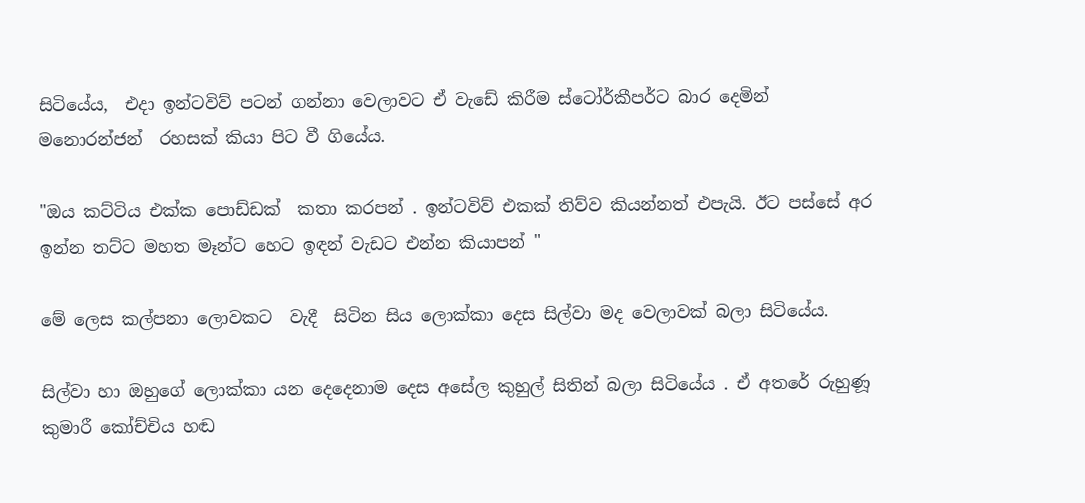සිටියේය,  එදා ඉන්ටවිව් පටන් ගන්නා වෙලාවට ඒ වැඩේ කිරීම ස්ටෝර්කීපර්ට බාර දෙමින්  මනොරන්ජන්  රහසක් කියා පිට වී ගියේය.

"ඔය කට්ටිය එක්ක පොඩ්ඩක්  කතා කරපන් . ඉන්ටවිව් එකක් තිව්ව කියන්නත් එපැයි. ඊට පස්සේ අර ඉන්න තට්ට මහත මෑන්ට හෙට ඉඳන් වැඩට එන්න කියාපන් "

මේ ලෙස කල්පනා ලොවකට  වැදී  සිටින සිය ලොක්කා දෙස සිල්වා මද වෙලාවක් බලා සිටියේය.

සිල්වා හා ඔහුගේ ලොක්කා යන දෙදෙනාම දෙස අසේල කුහුල් සිතින් බලා සිටියේය . ඒ අතරේ රුහුණූ කුමාරී කෝච්චිය හඬ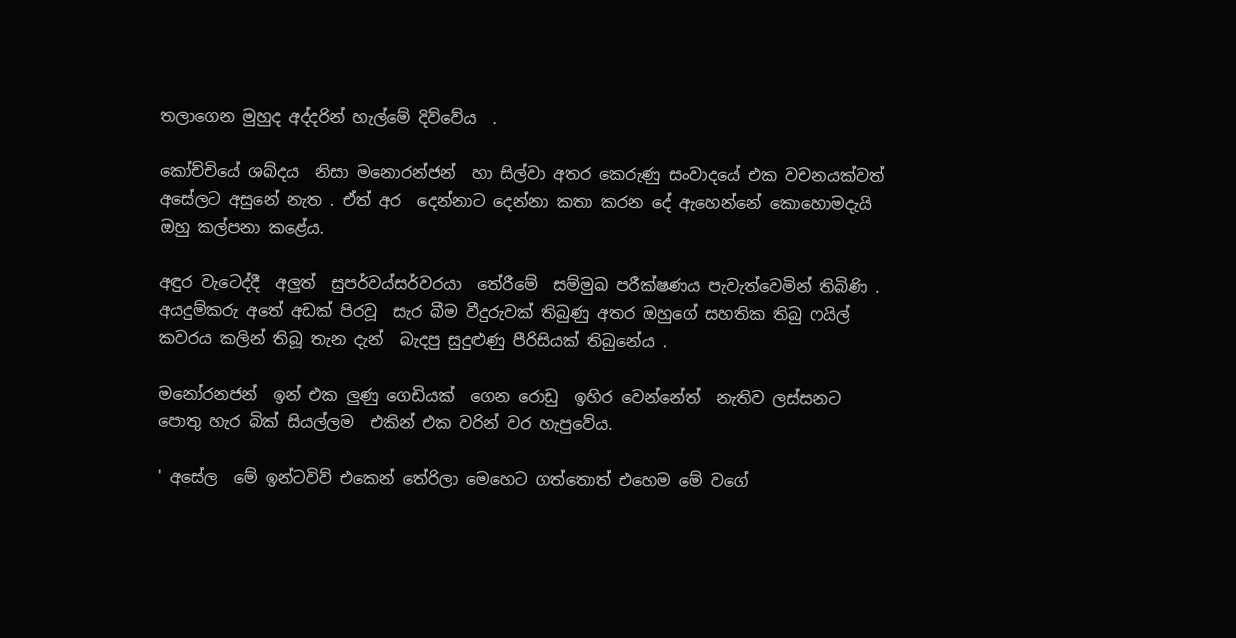තලාගෙන මුහුද අද්දරින් හැල්මේ දිව්වේය  .

කෝච්චියේ ශබ්දය  නිසා මනොරන්ජන්  හා සිල්වා අතර කෙරුණු සංවාදයේ එක වචනයක්වත් අසේලට අසුනේ නැත . ඒත් අර  දෙන්නාට දෙන්නා කතා කරන දේ ඇහෙන්නේ කොහොමදැයි ඔහු කල්පනා කළේය.

අඳුර වැටෙද්දී  අලුත්  සුපර්වය්සර්වරයා  තේරීමේ  සම්මුඛ පරීක්ෂණය පැවැත්වෙමින් තිබිණි . අයදුම්කරු අතේ අඩක් පිරවූ  සැර බීම වීදුරුවක් තිබුණු අතර ඔහුගේ සහතික තිබු ෆයිල්  කවරය කලින් තිබූ තැන දැන්  බැදපු සුදුළුණු පීරිසියක් තිබුනේය .

මනෝරනජන්  ඉන් එක ලුණු ගෙඩියක්  ගෙන රොඩු  ඉහිර වෙන්නේත්  නැතිව ලස්සනට පොතු හැර බික් සියල්ලම  එකින් එක වරින් වර හැපුවේය.

' අසේල  මේ ඉන්ටවිව් එකෙන් තේරිලා මෙහෙට ගත්තොත් එහෙම මේ වගේ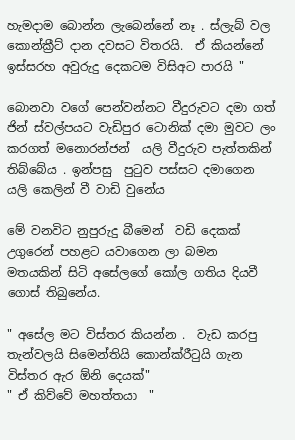හැමදාම බොන්න ලැබෙන්නේ නෑ . ස්ලැබ් වල කොන්ක්‍රීට් දාන දවසට විතරයි.  ඒ කියන්නේ ඉස්සරහ අවුරුදු දෙකටම විසිඅට පාරයි "

බොනවා වගේ පෙන්වන්නට වීදුරුවට දමා ගත් ජින් ස්වල්පයට වැඩිපුර ටොනික් දමා මුවට ලං කරගත් මනොරන්ජන්  යලි වීදුරුව පැත්තකින් තිබ්බේය . ඉන්පසු  පුටුව පස්සට දමාගෙන යලි කෙලින් වී වාඩි වුනේය

මේ වනවිට නුපුරුදු බීමෙන්  වඩි දෙකක් උගුරෙන් පහළට යවාගෙන ලා බමන මතයකින් සිටි අසේලගේ කෝල ගතිය දියවී ගොස් තිබුනේය.

" අසේල මට විස්තර කියන්න .  වැඩ කරපු තැන්වලයි සිමෙන්තියි කොන්ක්රීටුයි ගැන විස්තර ඇර ඕනි දෙයක්"
" ඒ කිව්වේ මහත්තයා  "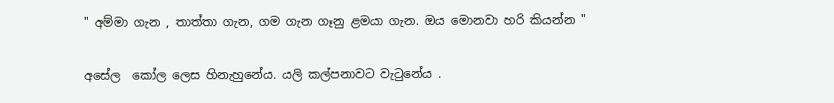" අම්මා ගැන , තාත්තා ගැන, ගම ගැන ගෑනු ළමයා ගැන. ඔය මොනවා හරි කියන්න "

අසේල  කෝල ලෙස හිනැහුනේය. යලි කල්පනාවට වැටුනේය .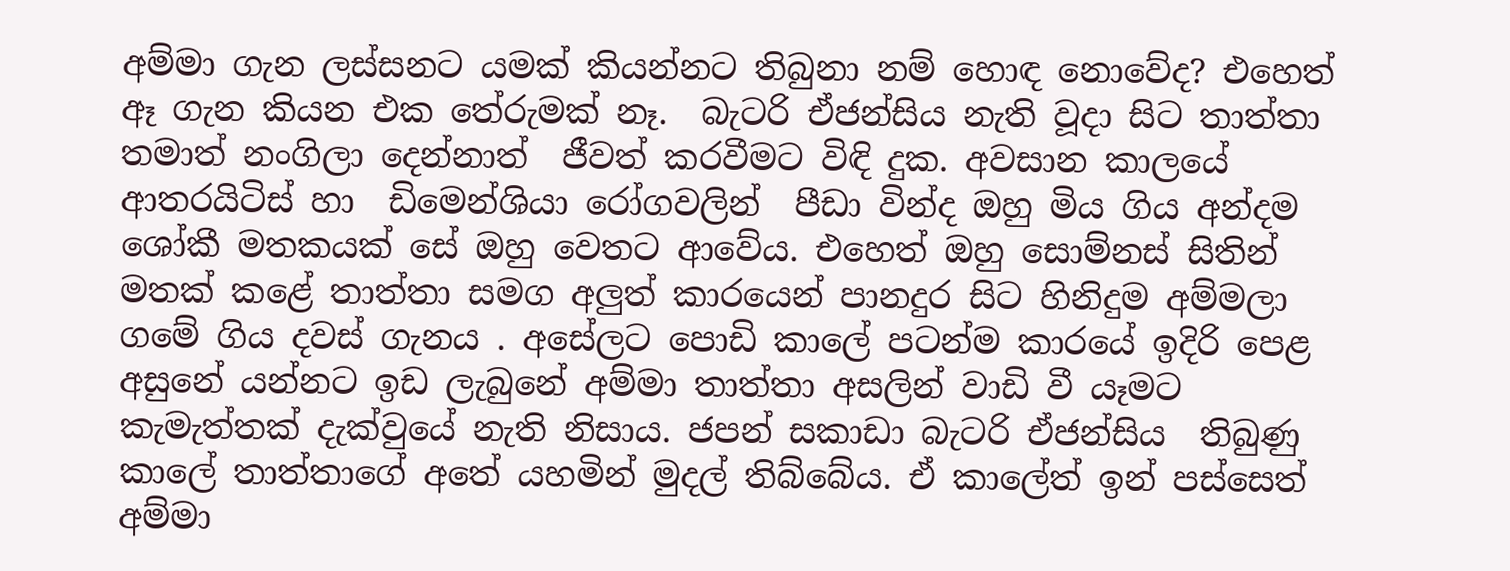අම්මා ගැන ලස්සනට යමක් කියන්නට තිබුනා නම් හොඳ නොවේද? එහෙත්  ඈ ගැන කියන එක තේරුමක් නෑ.  බැටරි ඒජන්සිය නැති වූදා සිට තාත්තා තමාත් නංගිලා දෙන්නාත්  ජීවත් කරවීමට විඳි දුක. අවසාන කාලයේ ආතරයිටිස් හා  ඩිමෙන්ශියා රෝගවලින්  පීඩා වින්ද ඔහු මිය ගිය අන්දම ශෝකී මතකයක් සේ ඔහු වෙතට ආවේය. එහෙත් ඔහු සොම්නස් සිතින් මතක් කළේ තාත්තා සමග අලුත් කාරයෙන් පානදුර සිට හිනිදුම අම්මලා ගමේ ගිය දවස් ගැනය . අසේලට පොඩි කාලේ පටන්ම කාරයේ ඉදිරි පෙළ අසුනේ යන්නට ඉඩ ලැබුනේ අම්මා තාත්තා අසලින් වාඩි වී යෑමට කැමැත්තක් දැක්වුයේ නැති නිසාය. ජපන් සකාඩා බැටරි ඒජන්සිය  තිබුණු කාලේ තාත්තාගේ අතේ යහමින් මුදල් තිබ්බේය. ඒ කාලේත් ඉන් පස්සෙත් අම්මා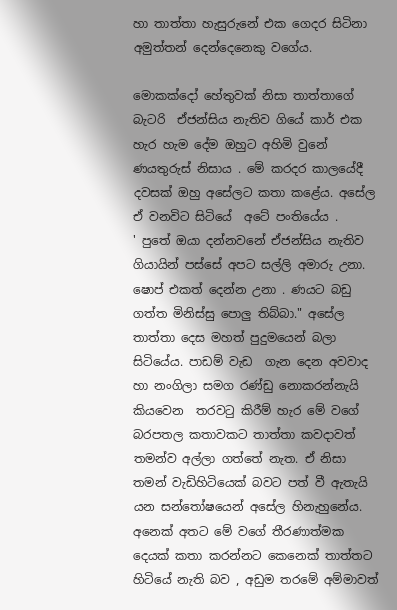හා තාත්තා හැසුරුනේ එක ගෙදර සිටිනා අමුත්තන් දෙන්දෙනෙකු වගේය.

මොකක්දෝ හේතුවක් නිසා තාත්තාගේ බැටරි  ඒජන්සිය නැතිව ගියේ කාර් එක හැර හැම දේම ඔහුට අහිමි වුනේ  ණයතුරුස් නිසාය . මේ කරදර කාලයේදී දවසක් ඔහු අසේලට කතා කළේය. අසේල ඒ වනවිට සිටියේ  අටේ පංතියේය .
' පුතේ ඔයා දන්නවනේ ඒජන්සිය නැතිව ගියායින් පස්සේ අපට සල්ලි අමාරු උනා.  ෂොප් එකත් දෙන්න උනා . ණයට බඩු ගත්ත මිනිස්සු පොලු තිබ්බා." අසේල තාත්තා දෙස මහත් පුදුමයෙන් බලා සිටියේය. පාඩම් වැඩ  ගැන දෙන අවවාද හා නංගිලා සමග රණ්ඩු නොකරන්නැයි කියවෙන  තරවටු කිරීම් හැර මේ වගේ බරපතල කතාවකට තාත්තා කවදාවත් තමන්ව අල්ලා ගත්තේ නැත. ඒ නිසා තමන් වැඩිහිටියෙක් බවට පත් වී ඇතැයි යන සන්තෝෂයෙන් අසේල හිනැහුනේය.  අනෙක් අතට මේ වගේ තීරණාත්මක දෙයක් කතා කරන්නට කෙනෙක් තාත්තට හිටියේ නැති බව , අඩුම තරමේ අම්මාවත්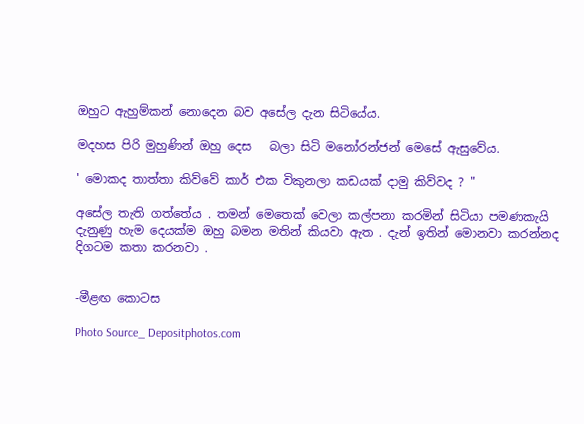ඔහුට ඇහුම්කන් නොදෙන බව අසේල දැන සිටියේය.

මදහස පිරි මුහුණින් ඔහු දෙස   බලා සිටි මනෝරන්ජන් මෙසේ ඇසුවේය.

' මොකද තාත්තා කිව්වේ කාර් එක විකුනලා කඩයක් දාමු කිව්වද ? "

අසේල තැති ගත්තේය . තමන් මෙතෙක් වෙලා කල්පනා කරමින් සිටියා පමණකැයි  දැනුණු හැම දෙයක්ම ඔහු බමන මතින් කියවා ඇත . දැන් ඉතින් මොනවා කරන්නද දිගටම කතා කරනවා .


-මීළඟ කොටස

Photo Source_ Depositphotos.com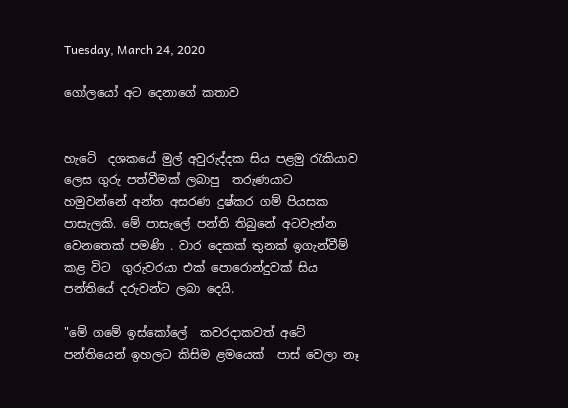Tuesday, March 24, 2020

ගෝලයෝ අට දෙනාගේ කතාව


හැටේ  දශකයේ මුල් අවුරුද්දක සිය පළමු රැකියාව ලෙස ගුරු පත්වීමක් ලබාපු  තරුණයාට හමුවන්නේ අන්ත අසරණ දුෂ්කර ගම් පියසක පාසැලකි. මේ පාසැලේ පන්ති තිබුනේ අටවැන්න වෙනතෙක් පමණි . වාර දෙකක් තුනක් ඉගැන්වීම් කළ විට  ගුරුවරයා එක් පොරොන්දුවක් සිය පන්තියේ දරුවන්ට ලබා දෙයි.

"මේ ගමේ ඉස්කෝලේ  කවරදාකවත් අටේ පන්තියෙන් ඉහලට කිසිම ළමයෙක්  පාස් වෙලා නෑ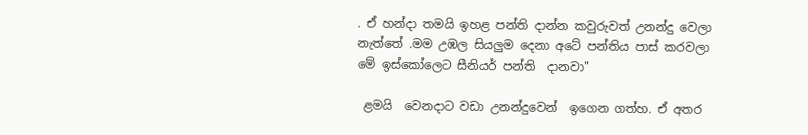. ඒ හන්දා තමයි ඉහළ පන්ති දාන්න කවුරුවත් උනන්දු වෙලා නැත්තේ .මම උඹල සියලුම දෙනා අටේ පන්තිය පාස් කරවලා මේ ඉස්කෝලෙට සීනියර් පන්ති  දානවා"

 ළමයි  වෙනදාට වඩා උනන්දුවෙන්  ඉගෙන ගත්හ. ඒ අතර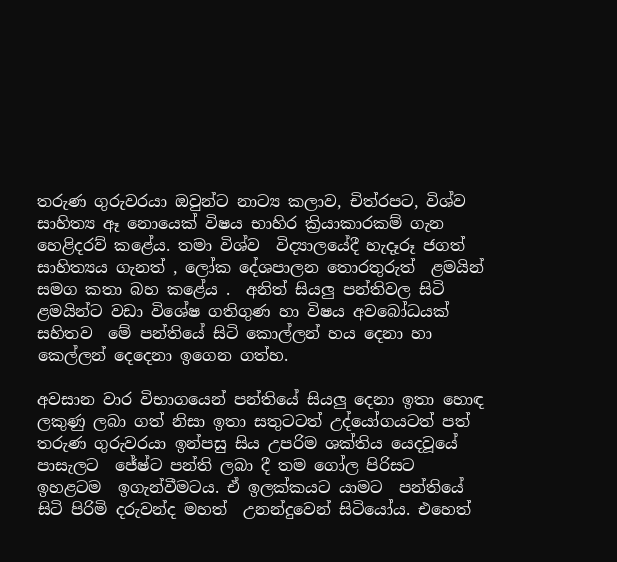තරුණ ගුරුවරයා ඔවුන්ට නාට්‍ය කලාව, චිත්රපට, විශ්ව සාහිත්‍ය ඈ නොයෙක් විෂය භාහිර ක්‍රියාකාරකම් ගැන හෙළිදරව් කළේය. තමා විශ්ව  විද්‍යාලයේදී හැදෑරූ ජගත්  සාහිත්‍යය ගැනත් , ලෝක දේශපාලන තොරතුරුත්  ළමයින් සමග කතා බහ කළේය .  අනිත් සියලු පන්තිවල සිටි ළමයින්ට වඩා විශේෂ ගතිගුණ හා විෂය අවබෝධයක් සහිතව  මේ පන්තියේ සිටි කොල්ලන් හය දෙනා හා කෙල්ලන් දෙදෙනා ඉගෙන ගත්හ.

අවසාන වාර විභාගයෙන් පන්තියේ සියලු දෙනා ඉතා හොඳ ලකුණු ලබා ගත් නිසා ඉතා සතුටටත් උද්යෝගයටත් පත් තරුණ ගුරුවරයා ඉන්පසු සිය උපරිම ශක්තිය යෙදවූයේ පාසැලට  ජේෂ්ට පන්ති ලබා දී තම ගෝල පිරිසට ඉහළටම  ඉගැන්වීමටය. ඒ ඉලක්කයට යාමට  පන්තියේ සිටි පිරිමි දරුවන්ද මහත්  උනන්දුවෙන් සිටියෝය. එහෙත්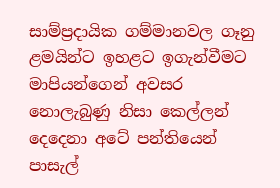සාම්ප්‍රදායික ගම්මානවල ගෑනු ළමයින්ට ඉහළට ඉගැන්වීමට  මාපියන්ගෙන් අවසර නොලැබුණු නිසා කෙල්ලන් දෙදෙනා අටේ පන්තියෙන් පාසැල්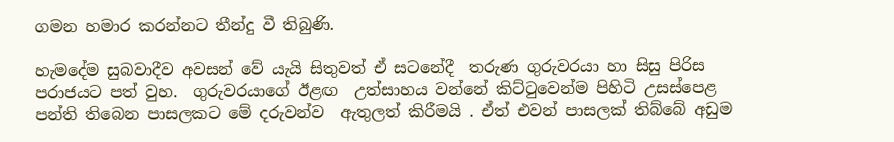ගමන හමාර කරන්නට තීන්දු වී තිබුණි.

හැමදේම සුබවාදීව අවසන් වේ යැයි සිතුවත් ඒ සටනේදී  තරුණ ගුරුවරයා හා සිසු පිරිස පරාජයට පත් වුහ.  ගුරුවරයාගේ ඊළඟ  උත්සාහය වන්නේ කිට්ටුවෙන්ම පිහිටි උසස්පෙළ පන්ති තිබෙන පාසලකට මේ දරුවන්ව  ඇතුලත් කිරීමයි . ඒත් එවන් පාසලක් තිබ්බේ අඩුම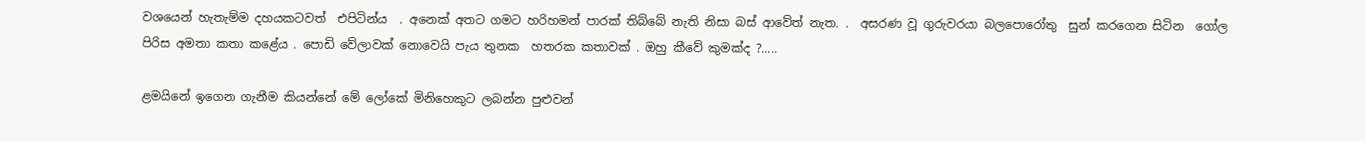වශයෙන් හැතැම්ම දහයකටවත්  එපිටින්ය  . අනෙක් අතට ගමට හරිහමන් පාරක් තිබ්බේ නැති නිසා බස් ආවේත් නැත. .  අසරණ වූ ගුරුවරයා බලපොරෝතු  සුන් කරගෙන සිටින  ගෝල පිරිස අමතා කතා කළේය . පොඩි වේලාවක් නොවෙයි පැය තුනක  හතරක කතාවක් . ඔහු කීවේ කුමක්ද ?.....

ළමයිනේ ඉගෙන ගැනීම කියන්නේ මේ ලෝකේ මිනිහෙකුට ලබන්න පුළුවන්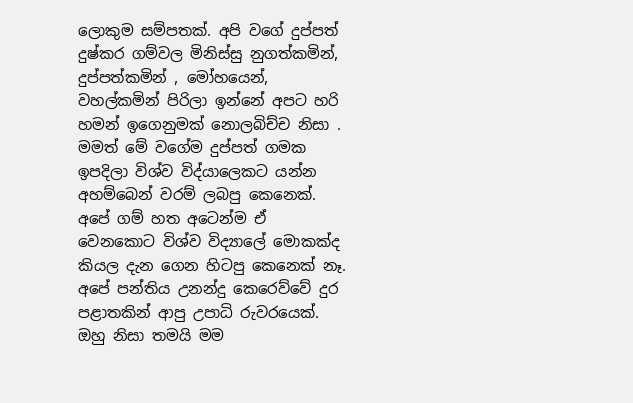ලොකුම සම්පතක්. අපි වගේ දුප්පත් දුෂ්කර ගම්වල මිනිස්සු නුගත්කමින්, දුප්පත්කමින් , මෝහයෙන්,  වහල්කමින් පිරිලා ඉන්නේ අපට හරි  හමන් ඉගෙනුමක් නොලබිච්ච නිසා .  මමත් මේ වගේම දුප්පත් ගමක ඉපදිලා විශ්ව විද්යාලෙකට යන්න අහම්බෙන් වරම් ලබපු කෙනෙක්. අපේ ගම් හත අටෙන්ම ඒ වෙනකොට විශ්ව විද්‍යාලේ මොකක්ද කියල දැන ගෙන හිටපු කෙනෙක් නෑ.  අපේ පන්තිය උනන්දු කෙරෙව්වේ දුර පළාතකින් ආපු උපාධි රුවරයෙක්. ඔහු නිසා තමයි මම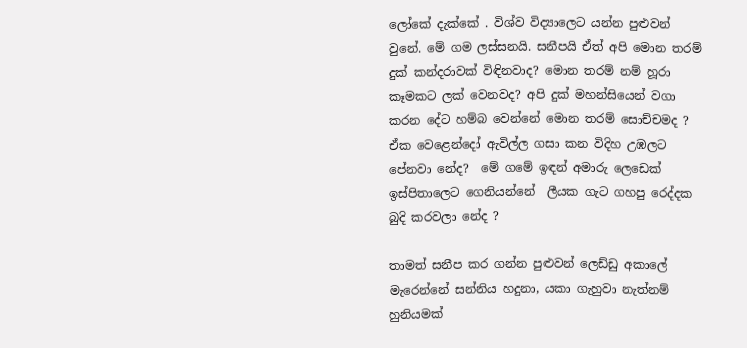ලෝකේ දැක්කේ . විශ්ව විද්‍යාලෙට යන්න පුළුවන් වුනේ. මේ ගම ලස්සනයි. සනීපයි ඒත් අපි මොන තරම් දුක් කන්දරාවක් විඳිනවාද? මොන තරම් නම් හූරා කෑමකට ලක් වෙනවද? අපි දුක් මහන්සියෙන් වගා කරන දේට හම්බ වෙන්නේ මොන තරම් සොච්චමද ? ඒක වෙළෙන්දෝ ඇවිල්ල ගසා කන විදිහ උඹලට පේනවා නේද?  මේ ගමේ ඉඳන් අමාරු ලෙඩෙක් ඉස්පිතාලෙට ගෙනියන්නේ  ලීයක ගැට ගහපු රෙද්දක බුදි කරවලා නේද ?

තාමත් සනීප කර ගන්න පුළුවන් ලෙඩ්ඩු අකාලේ මැරෙන්නේ සන්නිය හදුනා, යකා ගැහුවා නැත්නම් හුනියමක්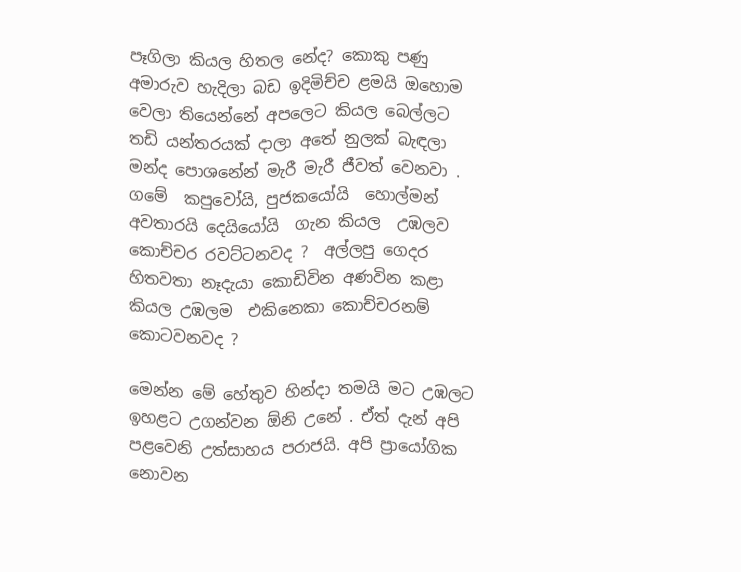පෑගිලා කියල හිතල නේද? කොකු පණු අමාරුව හැදිලා බඩ ඉදිමිච්ච ළමයි ඔහොම වෙලා තියෙන්නේ අපලෙට කියල බෙල්ලට තඩි යන්තරයක් දාලා අතේ නුලක් බැඳලා මන්ද පොශනේන් මැරී මැරී ජීවත් වෙනවා . ගමේ  කපුවෝයි, පුජකයෝයි  හොල්මන් අවතාරයි දෙයියෝයි  ගැන කියල  උඹලව කොච්චර රවට්ටනවද ?  අල්ලපු ගෙදර  හිතවතා නෑදැයා කොඩිවින අණවින කළා කියල උඹලම  එකිනෙකා කොච්චරනම්  කොටවනවද ?

මෙන්න මේ හේතුව හින්දා තමයි මට උඹලට ඉහළට උගන්වන ඕනි උනේ . ඒත් දැන් අපි පළවෙනි උත්සාහය පරාජයි. අපි ප්‍රායෝගික නොවන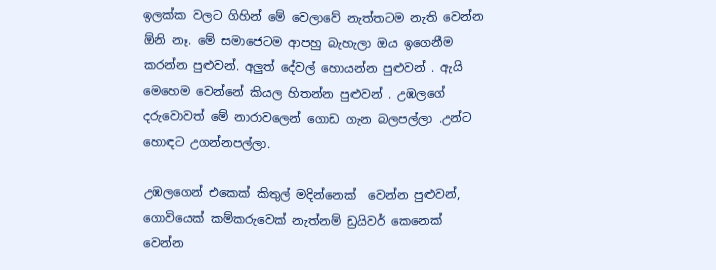ඉලක්ක වලට ගිහින් මේ වෙලාවේ නැත්තටම නැති වෙන්න ඕනි නෑ. මේ සමාජෙටම ආපහු බැහැලා ඔය ඉගෙනීම කරන්න පුළුවන්. අලුත් දේවල් හොයන්න පුළුවන් . ඇයි මෙහෙම වෙන්නේ කියල හිතන්න පුළුවන් . උඹලගේ දරුවොවත් මේ නාරාවලෙන් ගොඩ ගැන බලපල්ලා .උන්ට හොඳට උගන්නපල්ලා.

උඹලගෙන් එකෙක් කිතුල් මදින්නෙක්  වෙන්න පුළුවන්, ගොවියෙක් කම්කරුවෙක් නැත්නම් ඩ්‍රයිවර් කෙනෙක් වෙන්න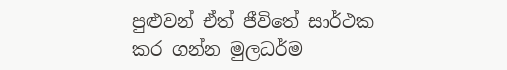පුළුවන් ඒත් ජීවිතේ සාර්ථක කර ගන්න මුලධර්ම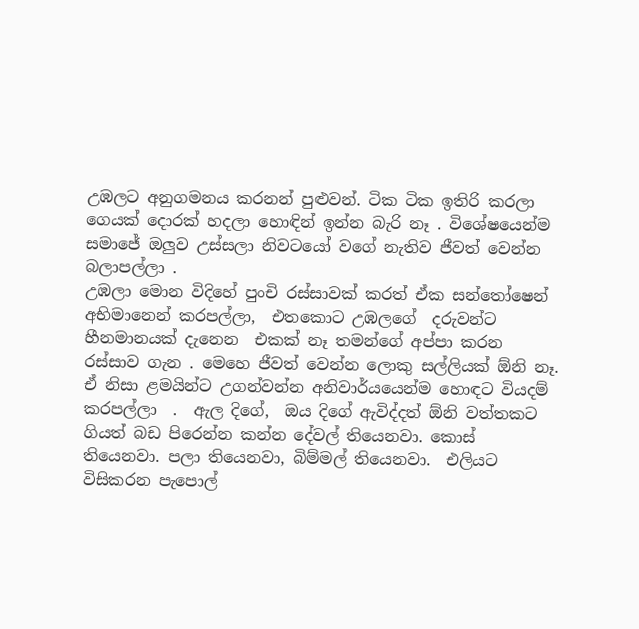උඹලට අනුගමනය කරනන් පුළුවන්. ටික ටික ඉතිරි කරලා  ගෙයක් දොරක් හදලා හොඳින් ඉන්න බැරි නෑ . විශේෂයෙන්ම සමාජේ ඔලුව උස්සලා නිවටයෝ වගේ නැතිව ජීවත් වෙන්න බලාපල්ලා .
උඹලා මොන විදිහේ පුංචි රස්සාවක් කරත් ඒක සන්තෝෂෙන් අභිමානෙන් කරපල්ලා,  එතකොට උඹලගේ  දරුවන්ට හීනමානයක් දැනෙන  එකක් නෑ තමන්ගේ අප්පා කරන රස්සාව ගැන . මෙහෙ ජීවත් වෙන්න ලොකු සල්ලියක් ඕනි නෑ. ඒ නිසා ළමයින්ට උගන්වන්න අනිවාර්යයෙන්ම හොඳට වියදම් කරපල්ලා  .  ඇල දිගේ,  ඔය දිගේ ඇවිද්දත් ඕනි වත්තකට ගියත් බඩ පිරෙන්න කන්න දේවල් තියෙනවා. කොස් තියෙනවා. පලා තියෙනවා, බිම්මල් තියෙනවා.  එලියට විසිකරන පැපොල්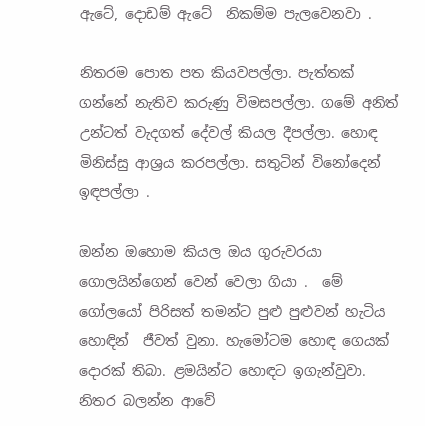ඇටේ, දොඩම් ඇටේ  නිකම්ම පැලවෙනවා .

නිතරම පොත පත කියවපල්ලා. පැත්තක් ගන්නේ නැතිව කරුණු විමසපල්ලා. ගමේ අනිත් උන්ටත් වැදගත් දේවල් කියල දීපල්ලා. හොඳ මිනිස්සු ආශ්‍රය කරපල්ලා. සතුටින් විනෝදෙන්  ඉඳපල්ලා .

ඔන්න ඔහොම කියල ඔය ගුරුවරයා ගොලයින්ගෙන් වෙන් වෙලා ගියා .  මේ ගෝලයෝ පිරිසත් තමන්ට පුළු පුළුවන් හැටිය හොඳින්  ජීවත් වුනා. හැමෝටම හොඳ ගෙයක් දොරක් තිබා. ළමයින්ට හොඳට ඉගැන්වුවා. නිතර බලන්න ආවේ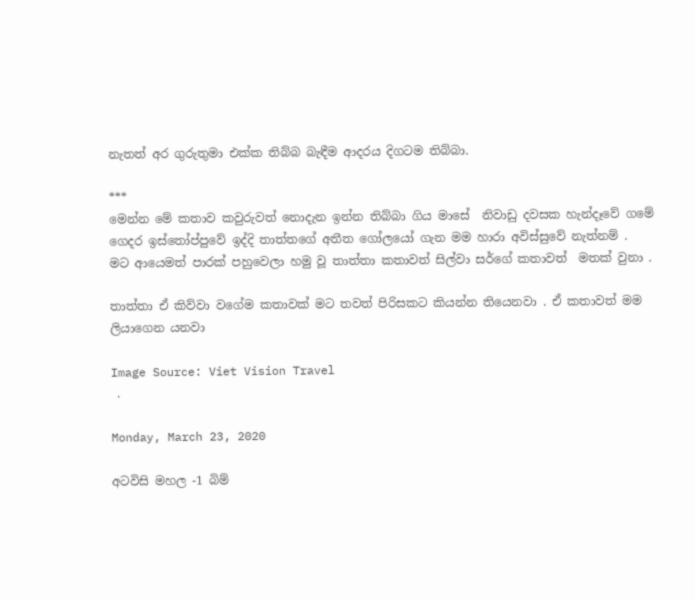නැතත් අර ගුරුතුමා එක්ක තිබ්බ බැඳීම ආදරය දිගටම තිබ්බා.

***
මෙන්න මේ කතාව කවුරුවත් නොදැන ඉන්න තිබ්බා ගිය මාසේ  නිවාඩු දවසක හැන්දෑවේ ගමේ ගෙදර ඉස්තෝප්පුවේ ඉද්දි තාත්තගේ අතීත ගෝලයෝ ගැන මම හාරා අවිස්සුවේ නැත්නම් .  මට ආයෙමත් පාරක් පහුවෙලා හමු වූ තාත්තා කතාවත් සිල්වා සර්ගේ කතාවත්  මතක් වුනා .

තාත්තා ඒ කිව්වා වගේම කතාවක් මට තවත් පිරිසකට කියන්න තියෙනවා . ඒ කතාවත් මම ලියාගෙන යනවා

Image Source: Viet Vision Travel
 .

Monday, March 23, 2020

අටවිසි මහල -1 බිම්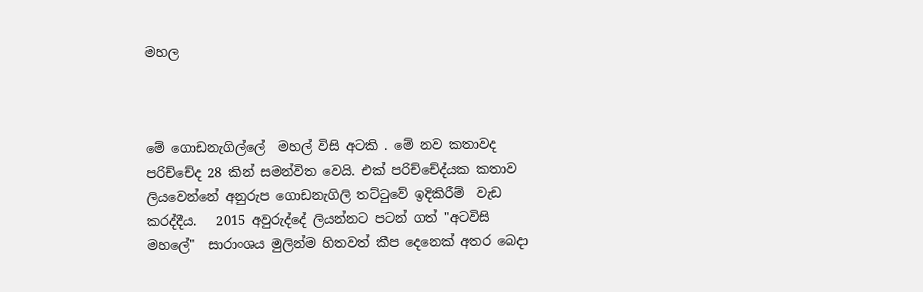මහල



මේ ගොඩනැගිල්ලේ  මහල් විසි අටකි . මේ නව කතාවද පරිච්චේද 28 කින් සමන්විත වෙයි. එක් පරිච්චේද්යක කතාව ලියවෙන්නේ අනුරුප ගොඩනැගිලි තට්ටුවේ ඉදිකිරීම්  වැඩ කරද්දීය.   2015 අවුරුද්දේ ලියන්නට පටන් ගත් "අටවිසි මහලේ"  සාරාංශය මුලින්ම හිතවත් කීප දෙනෙක් අතර බෙදා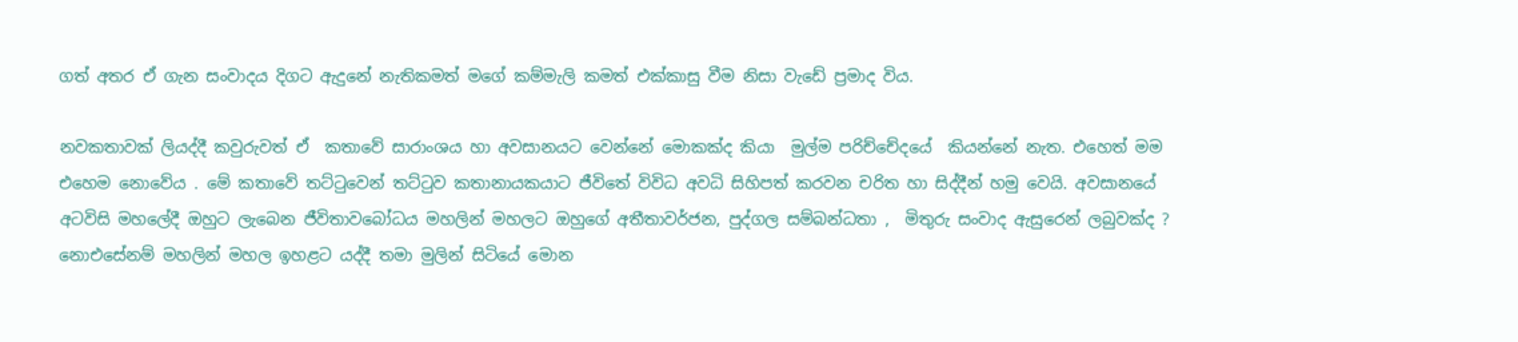ගත් අතර ඒ ගැන සංවාදය දිගට ඇදුනේ නැතිකමත් මගේ කම්මැලි කමත් එක්කාසු වීම නිසා වැඩේ ප්‍රමාද විය.

නවකතාවක් ලියද්දී කවුරුවත් ඒ  කතාවේ සාරාංශය හා අවසානයට වෙන්නේ මොකක්ද කියා  මුල්ම පරිච්චේදයේ  කියන්නේ නැත. එහෙත් මම එහෙම නොවේය . මේ කතාවේ තට්ටුවෙන් තට්ටුව කතානායකයාට ජීවිතේ විවිධ අවධි සිහිපත් කරවන චරිත හා සිද්දීන් හමු වෙයි. අවසානයේ අටවිසි මහලේදී ඔහුට ලැබෙන ජීවිතාවබෝධය මහලින් මහලට ඔහුගේ අතීතාවර්ජන, පුද්ගල සම්බන්ධතා ,  මිතුරු සංවාද ඇසුරෙන් ලබුවක්ද ? නොඑසේනම් මහලින් මහල ඉහළට යද්දී තමා මුලින් සිටියේ මොන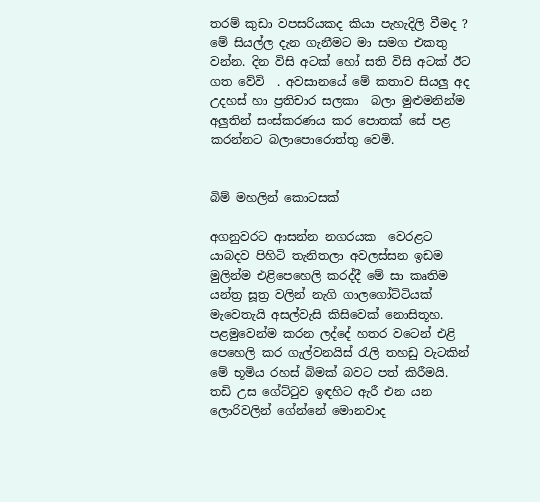තරම් කුඩා වපසරියකද කියා පැහැදිලි වීමද ? මේ සියල්ල දැන ගැනීමට මා සමග එකතු වන්න. දින විසි අටක් හෝ සති විසි අටක් ඊට ගත වේවි  . අවසානයේ මේ කතාව සියලු අද උදහස් හා ප්‍රතිචාර සලකා  බලා මුළුමනින්ම අලුතින් සංස්කරණය කර පොතක් සේ පළ කරන්නට බලාපොරොත්තු වෙමි.


බිම් මහලින් කොටසක්

අගනුවරට ආසන්න නගරයක  වෙරළට යාබදව පිහිටි තැනිතලා අවලස්සන ඉඩම මුලින්ම එළිපෙහෙලි කරද්දී මේ සා කෘතිම යන්ත්‍ර සූත්‍ර වලින් නැගි ගාලගෝට්ටියක් මැවෙතැයි අසල්වැසි කිසිවෙක් නොසිතූහ.
පළමුවෙන්ම කරන ලද්දේ හතර වටෙන් එළි පෙහෙලි කර ගැල්වනයිස් රැලි තහඩු වැටකින් මේ භූමිය රහස් බිමක් බවට පත් කිරීමයි. තඩි උස ගේට්ටුව ඉඳහිට ඇරී එන යන ලොරිවලින් ගේන්නේ මොනවාද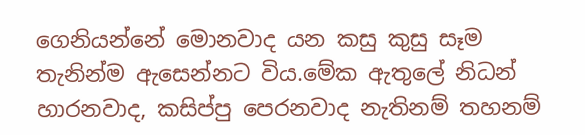ගෙනියන්නේ මොනවාද යන කසු කුසු සෑම තැනින්ම ඇසෙන්නට විය.මේක ඇතුලේ නිධන් හාරනවාද, කසිප්පු පෙරනවාද නැතිනම් තහනම්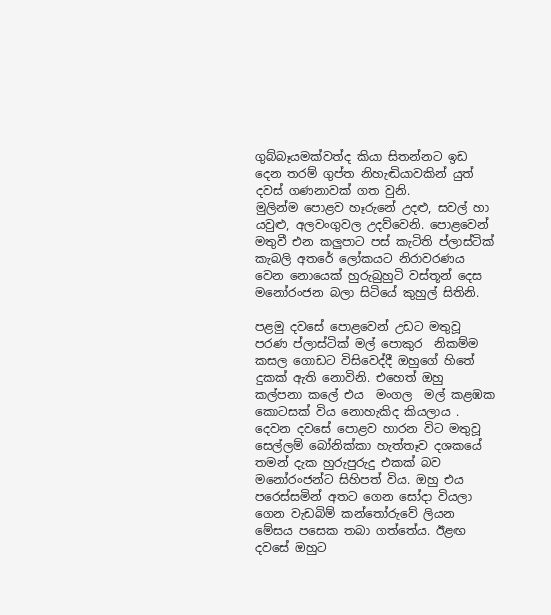ගුබ්බෑයමක්වත්ද කියා සිතන්නට ඉඩ දෙන තරම් ගුප්ත නිහැඬියාවකින් යුත් දවස් ගණනාවක් ගත වුනි.
මුලින්ම පොළව හෑරුනේ උදළු, සවල් හා යවුළු, අලවංගුවල උදව්වෙනි. පොළවෙන් මතුවී එන කලුපාට පස් කැටිති ප්ලාස්ටික් කැබලි අතරේ ලෝකයට නිරාවරණය වෙන නොයෙක් හුරුබුහුටි වස්තූන් දෙස මනෝරංජන බලා සිටියේ කුහුල් සිතිනි.

පළමු දවසේ පොළවෙන් උඩට මතුවූ පරණ ප්ලාස්ටික් මල් පොකුර  නිකම්ම කසල ගොඩට විසිවෙද්දී ඔහුගේ හිතේ දුකක් ඇති නොවිනි. එහෙත් ඔහු කල්පනා කලේ එය  මංගල  මල් කළඹක කොටසක් විය නොහැකිද කියලාය . දෙවන දවසේ පොළව හාරන විට මතුවූ සෙල්ලම් බෝනික්කා හැත්තෑව දශකයේ තමන් දැක හුරුපුරුදු එකක් බව මනෝරංජන්ට සිහිපත් විය. ඔහු එය පරෙස්සමින් අතට ගෙන සෝදා වියලා ගෙන වැඩබිම් කන්තෝරුවේ ලියන මේසය පසෙක තබා ගත්තේය. ඊළඟ දවසේ ඔහුට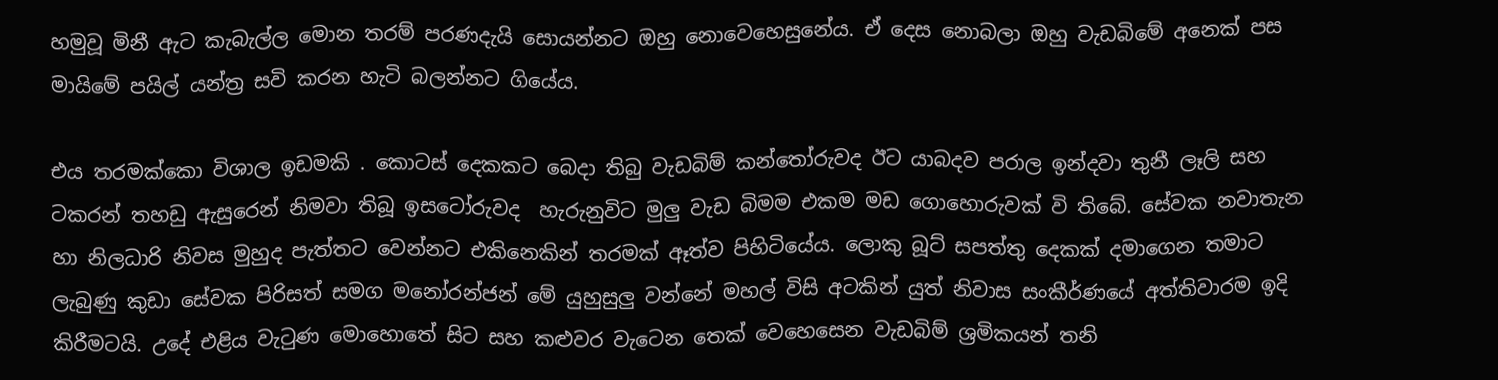හමුවූ මිනී ඇට කැබැල්ල මොන තරම් පරණදැයි සොයන්නට ඔහු නොවෙහෙසුනේය. ඒ දෙස නොබලා ඔහු වැඩබිමේ අනෙක් පස මායිමේ පයිල් යන්ත්‍ර සවි කරන හැටි බලන්නට ගියේය.

එය තරමක්කො විශාල ඉඩමකි . කොටස් දෙකකට බෙදා තිබු වැඩබිම් කන්තෝරුවද ඊට යාබදව පරාල ඉන්දවා තුනී ලෑලි සහ ටකරන් තහඩු ඇසුරෙන් නිමවා තිබූ ඉසටෝරුවද  හැරුනුවිට මුලු වැඩ බිමම එකම මඩ ගොහොරුවක් වි තිබේ. සේවක නවාතැන හා නිලධාරි නිවස මුහුද පැත්තට වෙන්නට එකිනෙකින් තරමක් ඈත්ව පිහිටියේය. ලොකු බූට් සපත්තු දෙකක් දමාගෙන තමාට ලැබුණු කුඩා සේවක පිරිසත් සමග මනෝරන්ජන් මේ යුහුසුලු වන්නේ මහල් විසි අටකින් යුත් නිවාස සංකීර්ණයේ අත්තිවාරම ඉදි කිරීමටයි. උදේ එළිය වැටුණ මොහොතේ සිට සහ කළුවර වැටෙන තෙක් වෙහෙසෙන වැඩබිම් ශ්‍රමිකයන් තනි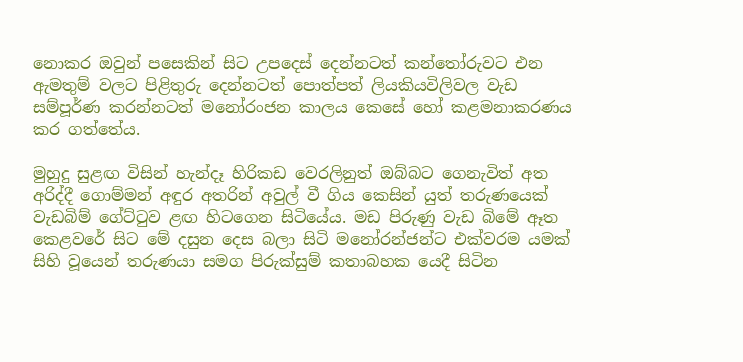නොකර ඔවුන් පසෙකින් සිට උපදෙස් දෙන්නටත් කන්තෝරුවට එන ඇමතුම් වලට පිළිතුරු දෙන්නටත් පොත්පත් ලියකියවිලිවල වැඩ සම්පූර්ණ කරන්නටත් මනෝරංජන කාලය කෙසේ හෝ කළමනාකරණය කර ගත්තේය.

මුහුදු සුළඟ විසින් හැන්දෑ හිරිකඩ වෙරලිනුත් ඔබ්බට ගෙනැවිත් අත අරිද්දී ගොම්මන් අඳුර අතරින් අවුල් වී ගිය කෙසින් යුත් තරුණයෙක් වැඩබිම් ගේට්ටුව ළඟ හිටගෙන සිටියේය. මඩ පිරුණු වැඩ බිමේ ඈත කෙළවරේ සිට මේ දසුන දෙස බලා සිටි මනෝරන්ජන්ට එක්වරම යමක් සිහි වූයෙන් තරුණයා සමග පිරුක්සුම් කතාබහක යෙදී සිටින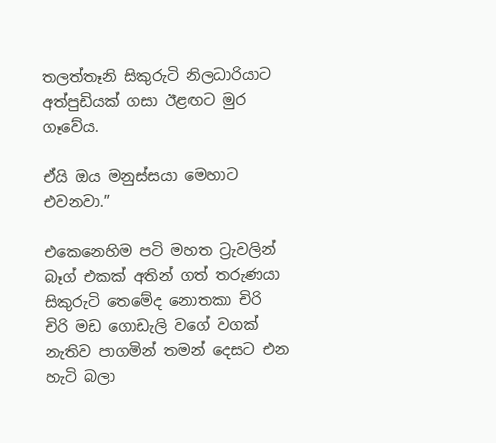තලත්තෑනි සිකුරුටි නිලධාරියාට අත්පුඩියක් ගසා ඊළඟට මුර ගෑවේය.

ඒයි ඔය මනුස්සයා මෙහාට එවනවා.”

එකෙනෙහිම පටි මහත ට්‍රැවලින් බෑග් එකක් අතින් ගත් තරුණයා සිකුරුටි තෙමේද නොතකා චිරි චිරි මඩ ගොඩැලි වගේ වගක් නැතිව පාගමින් තමන් දෙසට එන හැටි බලා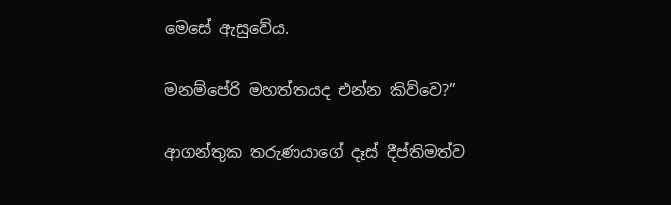මෙසේ ඇසුවේය.

මනම්පේරි මහත්තයද එන්න කිව්වෙ?”

ආගන්තුක තරුණයාගේ දෑස් දීප්තිමත්ව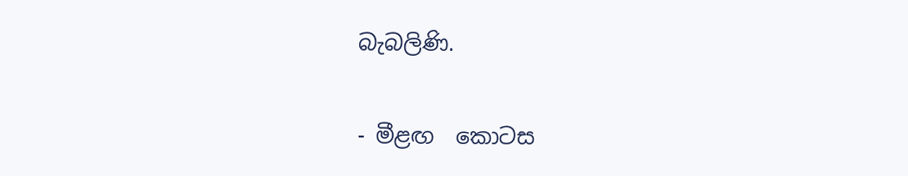බැබලිණි.

- මීළඟ  කොටස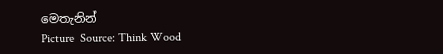මෙතැනින්
Picture  Source: Think Wood